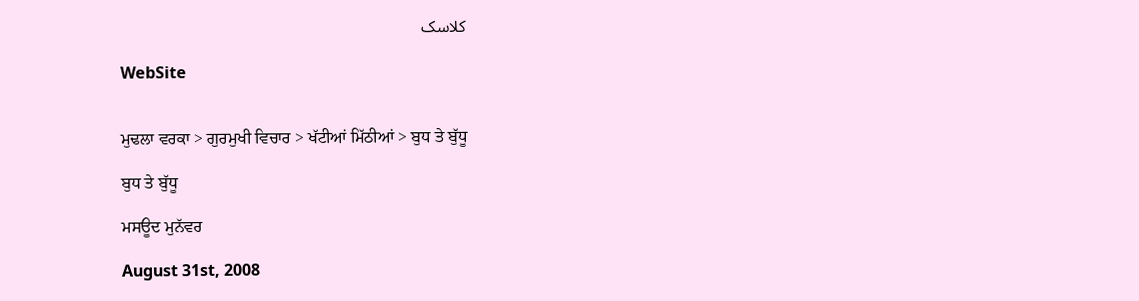کلاسک

WebSite


ਮੁਢਲਾ ਵਰਕਾ > ਗੁਰਮੁਖੀ ਵਿਚਾਰ > ਖੱਟੀਆਂ ਮਿੱਠੀਆਂ > ਬੁਧ ਤੇ ਬੁੱਧੂ

ਬੁਧ ਤੇ ਬੁੱਧੂ

ਮਸਊਦ ਮੁਨੱਵਰ

August 31st, 2008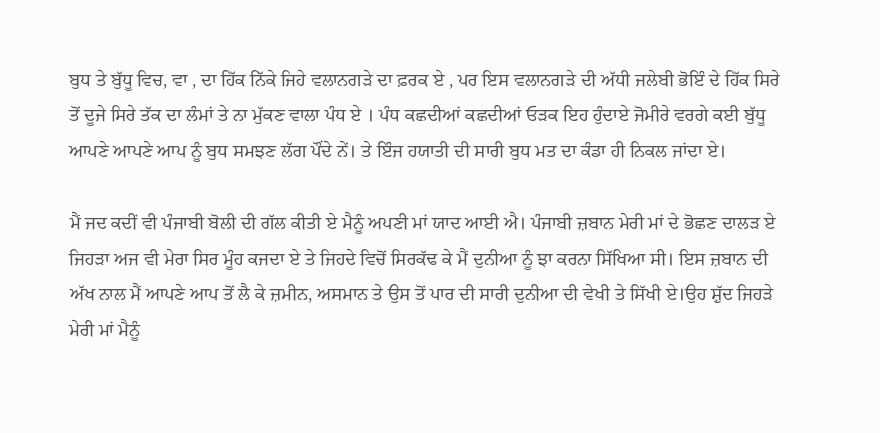ਬੁਧ ਤੇ ਬੁੱਧੂ ਵਿਚ, ਵਾ , ਦਾ ਹਿੱਕ ਨਿੱਕੇ ਜਿਹੇ ਵਲਾਨਗੜੇ ਦਾ ਫ਼ਰਕ ਏ , ਪਰ ਇਸ ਵਲਾਨਗੜੇ ਦੀ ਅੱਧੀ ਜਲੇਬੀ ਭੋਇੰ ਦੇ ਹਿੱਕ ਸਿਰੇ ਤੋਂ ਦੂਜੇ ਸਿਰੇ ਤੱਕ ਦਾ ਲੰਮਾਂ ਤੇ ਨਾ ਮੁੱਕਣ ਵਾਲਾ ਪੰਧ ਏ । ਪੰਧ ਕਛਦੀਆਂ ਕਛਦੀਆਂ ਓੜਕ ਇਹ ਹੁੰਦਾਏ ਜੋਮੀਰੇ ਵਰਗੇ ਕਈ ਬੁੱਧੂ ਆਪਣੇ ਆਪਣੇ ਆਪ ਨੂੰ ਬੁਧ ਸਮਝਣ ਲੱਗ ਪੌਂਦੇ ਨੇਂ। ਤੇ ਇੰਜ ਹਯਾਤੀ ਦੀ ਸਾਰੀ ਬੁਧ ਮਤ ਦਾ ਕੰਡਾ ਹੀ ਨਿਕਲ ਜਾਂਦਾ ਏ।

ਮੈਂ ਜਦ ਕਦੀਂ ਵੀ ਪੰਜਾਬੀ ਬੋਲੀ ਦੀ ਗੱਲ ਕੀਤੀ ਏ ਮੈਨੂੰ ਅਪਣੀ ਮਾਂ ਯਾਦ ਆਈ ਐ। ਪੰਜਾਬੀ ਜ਼ਬਾਨ ਮੇਰੀ ਮਾਂ ਦੇ ਭੋਛਣ ਦਾਲੜ ਏ ਜਿਹੜਾ ਅਜ ਵੀ ਮੇਰਾ ਸਿਰ ਮੂੰਹ ਕਜਦਾ ਏ ਤੇ ਜਿਹਦੇ ਵਿਚੋਂ ਸਿਰਕੱਢ ਕੇ ਮੈਂ ਦੁਨੀਆ ਨੂੰ ਝਾ ਕਰਨਾ ਸਿੱਖਿਆ ਸੀ। ਇਸ ਜ਼ਬਾਨ ਦੀ ਅੱਖ ਨਾਲ ਮੈਂ ਆਪਣੇ ਆਪ ਤੋਂ ਲੈ ਕੇ ਜ਼ਮੀਨ, ਅਸਮਾਨ ਤੇ ਉਸ ਤੋਂ ਪਾਰ ਦੀ ਸਾਰੀ ਦੁਨੀਆ ਦੀ ਵੇਖੀ ਤੇ ਸਿੱਖੀ ਏ।ਉਹ ਸ਼ੁੱਦ ਜਿਹੜੇ ਮੇਰੀ ਮਾਂ ਮੈਨੂੰ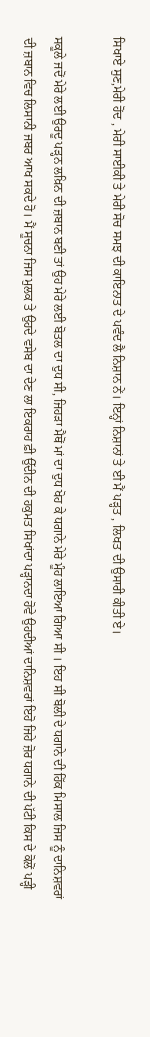ਸਿਖਾਏ ਸੁਣ,ਮੇਰੀ ਹੋਂਦ , ਮੇਰੀ ਸਾਈਕੀ ਤੇ ਮੇਰੀ ਸੋਚ ਸਮਝ ਦੀ ਕਾਇਨਾਤ ਦੇ ਪਵੰਦ ਲੈ ਨਿਸ਼ਾਨ ਨੇਂ। ਇਨ੍ਹਾਂ ਨਿਸ਼ਾਨਾਂ ਤੇ ਈ ਮੈਂ ਪੜ੍ਹਤ , ਲਿਖਤ ਦੀ ਉਸਾਰੀ ਕੀਤੀ ਏ।

ਸਕੂਲੇ ਜਦੋਂ ਮੇਰੇ ਲਈ ਉਰਦੂ ਪੜ੍ਹਨ ਲਖ਼ਿਨ ਦੀ ਜ਼ਬਾਨ ਬਣੀ ਤਾਂ ਉਹ ਮੇਰੇ ਲਈ ਬੋਤਲ ਦਾ ਦੁਧ ਸੀ, ਜਿਹੜਾ ਮੈਥੋਂ ਮਾਂ ਦਾ ਦੁਧ ਖੋਹ ਕੇ ਧਗਾਨੇ ਮੇਰੇ ਮੂੰਹ ਲਾਇਆ ਗਿਆ ਸੀ । ਇਹ ਸੀ ਬੋਲੀ ਦੇ ਧਗਾਨੇ ਦੀ ਹਿੱਕ ਮਿਸਾਲ ਜਿਸ ਨੂੰ ਦਾਨਿਸ਼ਵਰਾਂ ਦੀ ਜ਼ਬਾਨ ਵਿਚ ਲਿਸਾਨੀ ਜਬਰ ਆਖ ਸਕਦੇ ਹੋ। ਮੈਂ ਸੂਚਨਾ ਜਿਸ ਮੁਲਕ ਤੇ ਉਹਦੇ ਵਸੇਬ ਦਾ ਦੇਣ ਲਾ ਇਕਰਾਹ ਫ਼ੀ ਉੱਦੀਨ ਦੀ ਹਕੁਮਤ ਸਿਖਾਂਦਾ ਪੜ੍ਹਾਨਦਾ ਹੋਵੇ ਉਹਦੀਆਂ ਦਾਨਿਸ਼ਵਰਾਂ ਇਹੋ ਜਿਹੇ ਜ਼ੋਰ ਧਗਾਨੇ ਦੀ ਪੱਟੀ ਕਿਸ ਦੇ ਕੋਲੋਂ ਪੜ੍ਹੀ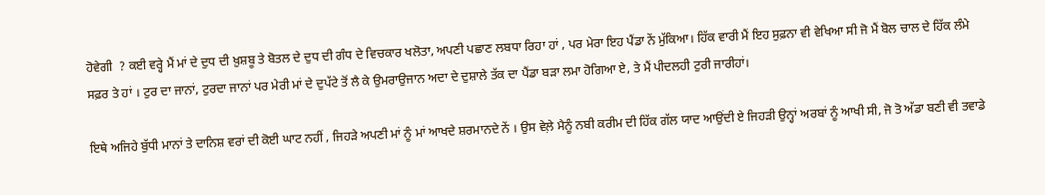ਹੋਵੇਗੀ  ? ਕਈ ਵਰ੍ਹੇ ਮੈਂ ਮਾਂ ਦੇ ਦੁਧ ਦੀ ਖ਼ੁਸ਼ਬੂ ਤੇ ਬੋਤਲ ਦੇ ਦੁਧ ਦੀ ਗੰਧ ਦੇ ਵਿਚਕਾਰ ਖਲੋਤਾ, ਅਪਣੀ ਪਛਾਣ ਲਬਧਾ ਰਿਹਾ ਹਾਂ , ਪਰ ਮੇਰਾ ਇਹ ਪੈਂਡਾ ਨੇਂ ਮੁੱਕਿਆ। ਹਿੱਕ ਵਾਰੀ ਮੈਂ ਇਹ ਸੁਫ਼ਨਾ ਵੀ ਵੇਖਿਆ ਸੀ ਜੋ ਮੈਂ ਬੋਲ ਚਾਲ ਦੇ ਹਿੱਕ ਲੰਮੇ ਸਫ਼ਰ ਤੇ ਹਾਂ । ਟੁਰ ਦਾ ਜਾਨਾਂ, ਟੁਰਦਾ ਜਾਨਾਂ ਪਰ ਮੇਰੀ ਮਾਂ ਦੇ ਦੁਪੱਟੇ ਤੋਂ ਲੈ ਕੇ ਉਮਰਾਉਜਾਨ ਅਦਾ ਦੇ ਦੁਸ਼ਾਲੇ ਤੱਕ ਦਾ ਪੈਂਡਾ ਬੜਾ ਲਮਾ ਹੋਗਿਆ ਏ, ਤੇ ਮੈਂ ਪੀਦਲਹੀ ਟੁਰੀ ਜਾਰੀਹਾਂ।

ਇਥੇ ਅਜਿਹੇ ਬੁੱਧੀ ਮਾਨਾਂ ਤੇ ਦਾਨਿਸ਼ ਵਰਾਂ ਦੀ ਕੋਈ ਘਾਟ ਨਹੀਂ , ਜਿਹੜੇ ਅਪਣੀ ਮਾਂ ਨੂੰ ਮਾਂ ਆਖਦੇ ਸ਼ਰਮਾਨਦੇ ਨੇਂ । ਉਸ ਵੇਲ਼ੇ ਮੈਨੂੰ ਨਬੀ ਕਰੀਮ ਦੀ ਹਿੱਕ ਗੱਲ ਯਾਦ ਆਉਂਦੀ ਏ ਜਿਹੜੀ ਉਨ੍ਹਾਂ ਅਰਬਾਂ ਨੂੰ ਆਖੀ ਸੀ, ਜੋ ਤੋ ਅੱਡਾ ਬਣੀ ਵੀ ਤਵਾਡੇ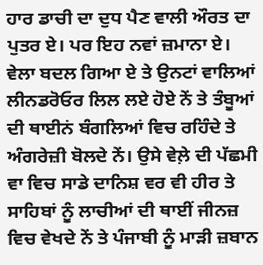ਹਾਰ ਡਾਚੀ ਦਾ ਦੁਧ ਪੈਣ ਵਾਲੀ ਔਰਤ ਦਾ ਪੁਤਰ ਏ। ਪਰ ਇਹ ਨਵਾਂ ਜ਼ਮਾਨਾ ਏ। ਵੇਲਾ ਬਦਲ ਗਿਆ ਏ ਤੇ ਉਨਟਾਂ ਵਾਲਿਆਂ ਲੀਨਡਰੋਓਰ ਲਿਲ ਲਏ ਹੋਏ ਨੇਂ ਤੇ ਤੰਬੂਆਂ ਦੀ ਥਾਈਨਂ ਬੰਗਲਿਆਂ ਵਿਚ ਰਹਿੰਦੇ ਤੇ ਅੰਗਰੇਜ਼ੀ ਬੋਲਦੇ ਨੇਂ। ਉਸੇ ਵੇਲ਼ੇ ਦੀ ਪੱਛਮੀ ਵਾ ਵਿਚ ਸਾਡੇ ਦਾਨਿਸ਼ ਵਰ ਵੀ ਹੀਰ ਤੇ ਸਾਹਿਬਾਂ ਨੂੰ ਲਾਚੀਆਂ ਦੀ ਥਾਈਂ ਜੀਨਜ਼ ਵਿਚ ਵੇਖਦੇ ਨੇਂ ਤੇ ਪੰਜਾਬੀ ਨੂੰ ਮਾੜੀ ਜ਼ਬਾਨ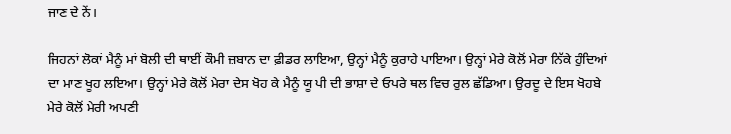ਜਾਣ ਦੇ ਨੇਂ।

ਜਿਹਨਾਂ ਲੋਕਾਂ ਮੈਨੂੰ ਮਾਂ ਬੋਲੀ ਦੀ ਥਾਈਂ ਕੌਮੀ ਜ਼ਬਾਨ ਦਾ ਫ਼ੀਡਰ ਲਾਇਆ, ਉਨ੍ਹਾਂ ਮੈਨੂੰ ਕੁਰਾਹੇ ਪਾਇਆ। ਉਨ੍ਹਾਂ ਮੇਰੇ ਕੋਲੋਂ ਮੇਰਾ ਨਿੱਕੇ ਹੁੰਦਿਆਂ ਦਾ ਮਾਣ ਖੂਹ ਲਇਆ। ਉਨ੍ਹਾਂ ਮੇਰੇ ਕੋਲੋਂ ਮੇਰਾ ਦੇਸ ਖੋਹ ਕੇ ਮੈਨੂੰ ਯੂ ਪੀ ਦੀ ਭਾਸ਼ਾ ਦੇ ਓਪਰੇ ਥਲ ਵਿਚ ਰੁਲ ਛੱਡਿਆ। ਉਰਦੂ ਦੇ ਇਸ ਖੋਹਬੇ ਮੇਰੇ ਕੋਲੋਂ ਮੇਰੀ ਅਪਣੀ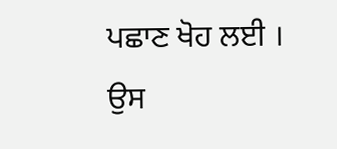ਪਛਾਣ ਖੋਹ ਲਈ । ਉਸ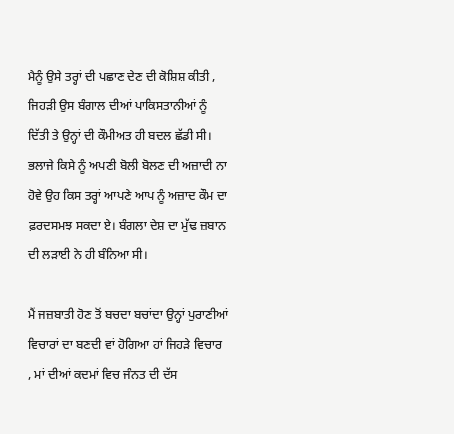ਮੈਨੂੰ ਉਸੇ ਤਰ੍ਹਾਂ ਦੀ ਪਛਾਣ ਦੇਣ ਦੀ ਕੋਸ਼ਿਸ਼ ਕੀਤੀ , ਜਿਹੜੀ ਉਸ ਬੰਗਾਲ ਦੀਆਂ ਪਾਕਿਸਤਾਨੀਆਂ ਨੂੰ ਦਿੱਤੀ ਤੇ ਉਨ੍ਹਾਂ ਦੀ ਕੌਮੀਅਤ ਹੀ ਬਦਲ ਛੱਡੀ ਸੀ। ਭਲਾਜੇ ਕਿਸੇ ਨੂੰ ਅਪਣੀ ਬੋਲੀ ਬੋਲਣ ਦੀ ਅਜ਼ਾਦੀ ਨਾ ਹੋਵੇ ਉਹ ਕਿਸ ਤਰ੍ਹਾਂ ਆਪਣੇ ਆਪ ਨੂੰ ਅਜ਼ਾਦ ਕੌਮ ਦਾ ਫ਼ਰਦਸਮਝ ਸਕਦਾ ਏ। ਬੰਗਲਾ ਦੇਸ਼ ਦਾ ਮੁੱਢ ਜ਼ਬਾਨ ਦੀ ਲੜਾਈ ਨੇ ਹੀ ਬੰਨਿਆ ਸੀ।

ਮੈਂ ਜਜ਼ਬਾਤੀ ਹੋਣ ਤੋਂ ਬਚਦਾ ਬਚਾਂਦਾ ਉਨ੍ਹਾਂ ਪੁਰਾਣੀਆਂ ਵਿਚਾਰਾਂ ਦਾ ਬਣਦੀ ਵਾਂ ਹੋਗਿਆ ਹਾਂ ਜਿਹੜੇ ਵਿਚਾਰ , ਮਾਂ ਦੀਆਂ ਕਦਮਾਂ ਵਿਚ ਜੰਨਤ ਦੀ ਦੱਸ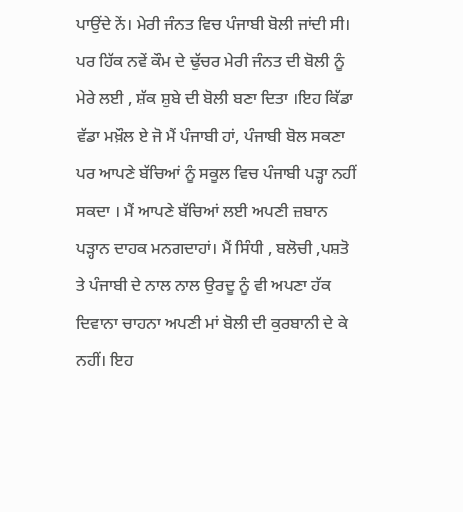ਪਾਉਂਦੇ ਨੇਂ। ਮੇਰੀ ਜੰਨਤ ਵਿਚ ਪੰਜਾਬੀ ਬੋਲੀ ਜਾਂਦੀ ਸੀ। ਪਰ ਹਿੱਕ ਨਵੇਂ ਕੌਮ ਦੇ ਢੁੱਚਰ ਮੇਰੀ ਜੰਨਤ ਦੀ ਬੋਲੀ ਨੂੰ ਮੇਰੇ ਲਈ , ਸ਼ੱਕ ਸ਼ੁਬੇ ਦੀ ਬੋਲੀ ਬਣਾ ਦਿਤਾ ।ਇਹ ਕਿੱਡਾ ਵੱਡਾ ਮਖ਼ੌਲ ਏ ਜੋ ਮੈਂ ਪੰਜਾਬੀ ਹਾਂ, ਪੰਜਾਬੀ ਬੋਲ ਸਕਣਾ ਪਰ ਆਪਣੇ ਬੱਚਿਆਂ ਨੂੰ ਸਕੂਲ ਵਿਚ ਪੰਜਾਬੀ ਪੜ੍ਹਾ ਨਹੀਂ ਸਕਦਾ । ਮੈਂ ਆਪਣੇ ਬੱਚਿਆਂ ਲਈ ਅਪਣੀ ਜ਼ਬਾਨ ਪੜ੍ਹਾਨ ਦਾਹਕ ਮਨਗਦਾਹਾਂ। ਮੈਂ ਸਿੰਧੀ , ਬਲੋਚੀ ,ਪਸ਼ਤੋ ਤੇ ਪੰਜਾਬੀ ਦੇ ਨਾਲ ਨਾਲ ਉਰਦੂ ਨੂੰ ਵੀ ਅਪਣਾ ਹੱਕ ਦਿਵਾਨਾ ਚਾਹਨਾ ਅਪਣੀ ਮਾਂ ਬੋਲੀ ਦੀ ਕੁਰਬਾਨੀ ਦੇ ਕੇ ਨਹੀਂ। ਇਹ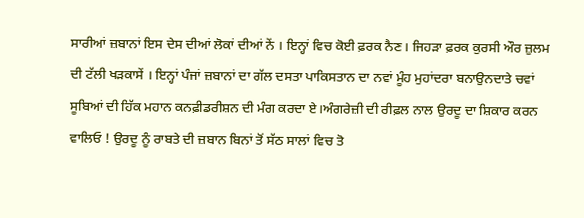ਸਾਰੀਆਂ ਜ਼ਬਾਨਾਂ ਇਸ ਦੇਸ ਦੀਆਂ ਲੋਕਾਂ ਦੀਆਂ ਨੇਂ । ਇਨ੍ਹਾਂ ਵਿਚ ਕੋਈ ਫ਼ਰਕ ਨੈਣ। ਜਿਹੜਾ ਫ਼ਰਕ ਕੁਰਸੀ ਔਰ ਜ਼ੁਲਮ ਦੀ ਟੱਲੀ ਖੜਕਾਸੇਂ । ਇਨ੍ਹਾਂ ਪੰਜਾਂ ਜ਼ਬਾਨਾਂ ਦਾ ਗੱਲ ਦਸਤਾ ਪਾਕਿਸਤਾਨ ਦਾ ਨਵਾਂ ਮੂੰਹ ਮੁਹਾਂਦਰਾ ਬਨਾਉਨਦਾਤੇ ਚਵਾਂ ਸੂਬਿਆਂ ਦੀ ਹਿੱਕ ਮਹਾਨ ਕਨਫ਼ੀਡਰੀਸ਼ਨ ਦੀ ਮੰਗ ਕਰਦਾ ਏ।ਅੰਗਰੇਜ਼ੀ ਦੀ ਰੀਫ਼ਲ ਨਾਲ ਉਰਦੂ ਦਾ ਸ਼ਿਕਾਰ ਕਰਨ ਵਾਲਿਓ ! ਉਰਦੂ ਨੂੰ ਰਾਬਤੇ ਦੀ ਜ਼ਬਾਨ ਬਿਨਾਂ ਤੋਂ ਸੱਠ ਸਾਲਾਂ ਵਿਚ ਤੋ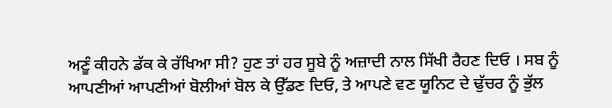ਅਣੂੰ ਕੀਹਨੇ ਡੱਕ ਕੇ ਰੱਖਿਆ ਸੀ? ਹੁਣ ਤਾਂ ਹਰ ਸੂਬੇ ਨੂੰ ਅਜ਼ਾਦੀ ਨਾਲ ਸਿੱਖੀ ਰੈਹਣ ਦਿਓ । ਸਬ ਨੂੰ ਆਪਣੀਆਂ ਆਪਣੀਆਂ ਬੋਲੀਆਂ ਬੋਲ ਕੇ ਉੱਡਣ ਦਿਓ, ਤੇ ਆਪਣੇ ਵਣ ਯੂਨਿਟ ਦੇ ਢੁੱਚਰ ਨੂੰ ਭੁੱਲ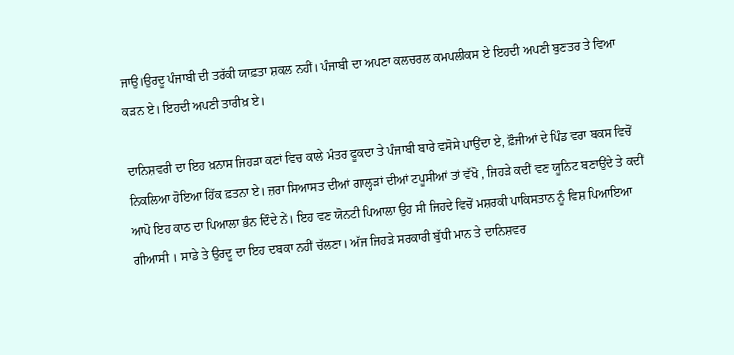ਜਾਉ।ਉਰਦੂ ਪੰਜਾਬੀ ਦੀ ਤਰੱਕੀ ਯਾਫ਼ਤਾ ਸ਼ਕਲ ਨਹੀਂ। ਪੰਜਾਬੀ ਦਾ ਅਪਣਾ ਕਲਚਰਲ ਕਮਪਲੀਕਸ ਏ ਇਹਦੀ ਅਪਣੀ ਬੁਣਤਰ ਤੇ ਵਿਆ ਕੜਨ ਏ। ਇਹਦੀ ਅਪਣੀ ਤਾਰੀਖ਼ ਏ।

ਦਾਨਿਸ਼ਵਰੀ ਦਾ ਇਹ ਖ਼ਨਾਸ ਜਿਹੜਾ ਕਣਾਂ ਵਿਚ ਕਾਲੇ ਮੰਤਰ ਫੂਕਦਾ ਤੇ ਪੰਜਾਬੀ ਬਾਰੇ ਵਸੋਸੇ ਪਾਉਂਦਾ ਏ, ਫ਼ੌਜੀਆਂ ਦੇ ਪਿੰਡ ਵਰਾ ਬਕਸ ਵਿਚੋਂ ਨਿਕਲਿਆ ਹੋਇਆ ਹਿੱਕ ਫ਼ਤਨਾ ਏ। ਜ਼ਰਾ ਸਿਆਸਤ ਦੀਆਂ ਗਾਲ੍ਹੜਾਂ ਦੀਆਂ ਟਪੂਸੀਆਂ ਤਾਂ ਵੱਖੋ , ਜਿਹੜੇ ਕਦੀਂ ਵਣ ਯੂਨਿਟ ਬਣਾਉਂਦੇ ਤੇ ਕਦੀਂ ਆਪੋ ਇਹ ਕਾਠ ਦਾ ਪਿਆਲਾ ਭੰਨ ਦਿੰਦੇ ਨੇਂ। ਇਹ ਵਣ ਯੋਨਟੀ ਪਿਆਲਾ ਉਹ ਸੀ ਜਿਹਦੇ ਵਿਚੋਂ ਮਸ਼ਰਕੀ ਪਾਕਿਸਤਾਨ ਨੂੰ ਵਿਸ਼ ਪਿਆਇਆ ਗੀਆਸੀ । ਸਾਡੇ ਤੇ ਉਰਦੂ ਦਾ ਇਹ ਦਬਕਾ ਨਹੀਂ ਚੱਲਣਾ। ਅੱਜ ਜਿਹੜੇ ਸਰਕਾਰੀ ਬੁੱਧੀ ਮਾਨ ਤੇ ਦਾਨਿਸ਼ਵਰ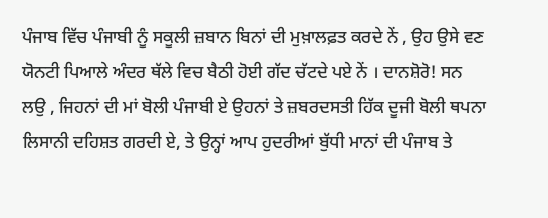ਪੰਜਾਬ ਵਿੱਚ ਪੰਜਾਬੀ ਨੂੰ ਸਕੂਲੀ ਜ਼ਬਾਨ ਬਿਨਾਂ ਦੀ ਮੁਖ਼ਾਲਫ਼ਤ ਕਰਦੇ ਨੇਂ , ਉਹ ਉਸੇ ਵਣ ਯੋਨਟੀ ਪਿਆਲੇ ਅੰਦਰ ਥੱਲੇ ਵਿਚ ਬੈਠੀ ਹੋਈ ਗੱਦ ਚੱਟਦੇ ਪਏ ਨੇਂ । ਦਾਨਸ਼ੋਰੋ! ਸਨ ਲਉ , ਜਿਹਨਾਂ ਦੀ ਮਾਂ ਬੋਲੀ ਪੰਜਾਬੀ ਏ ਉਹਨਾਂ ਤੇ ਜ਼ਬਰਦਸਤੀ ਹਿੱਕ ਦੂਜੀ ਬੋਲੀ ਥਪਨਾ ਲਿਸਾਨੀ ਦਹਿਸ਼ਤ ਗਰਦੀ ਏ, ਤੇ ਉਨ੍ਹਾਂ ਆਪ ਹੁਦਰੀਆਂ ਬੁੱਧੀ ਮਾਨਾਂ ਦੀ ਪੰਜਾਬ ਤੇ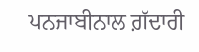ਪਨਜਾਬੀਨਾਲ ਗ਼ੱਦਾਰੀ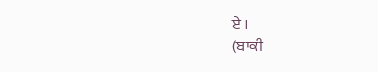ਏ ।
(ਬਾਕੀ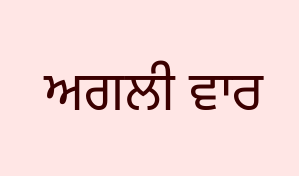ਅਗਲੀ ਵਾਰ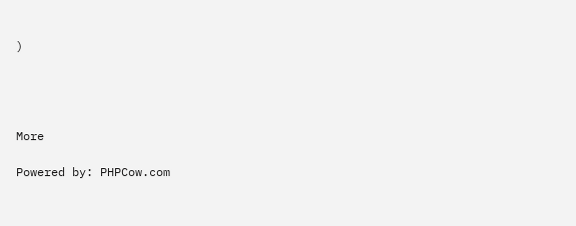)




More

Powered by: PHPCow.com